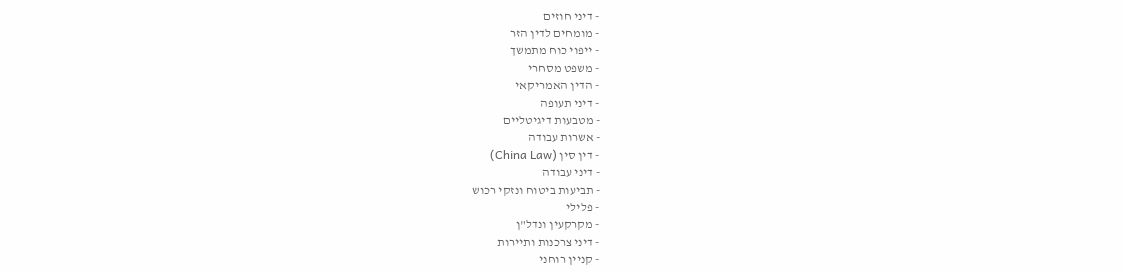- דיני חוזים
- מומחים לדין הזר
- ייפוי כוח מתמשך
- משפט מסחרי
- הדין האמריקאי
- דיני תעופה
- מטבעות דיגיטליים
- אשרות עבודה
- דין סין (China Law)
- דיני עבודה
- תביעות ביטוח ונזקי רכוש
- פלילי
- מקרקעין ונדל"ן
- דיני צרכנות ותיירות
- קניין רוחני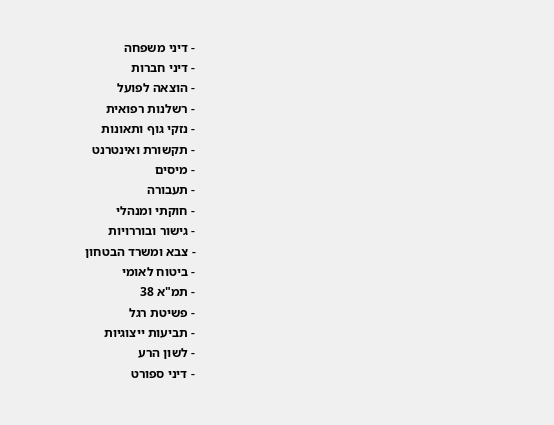- דיני משפחה
- דיני חברות
- הוצאה לפועל
- רשלנות רפואית
- נזקי גוף ותאונות
- תקשורת ואינטרנט
- מיסים
- תעבורה
- חוקתי ומנהלי
- גישור ובוררויות
- צבא ומשרד הבטחון
- ביטוח לאומי
- תמ"א 38
- פשיטת רגל
- תביעות ייצוגיות
- לשון הרע
- דיני ספורט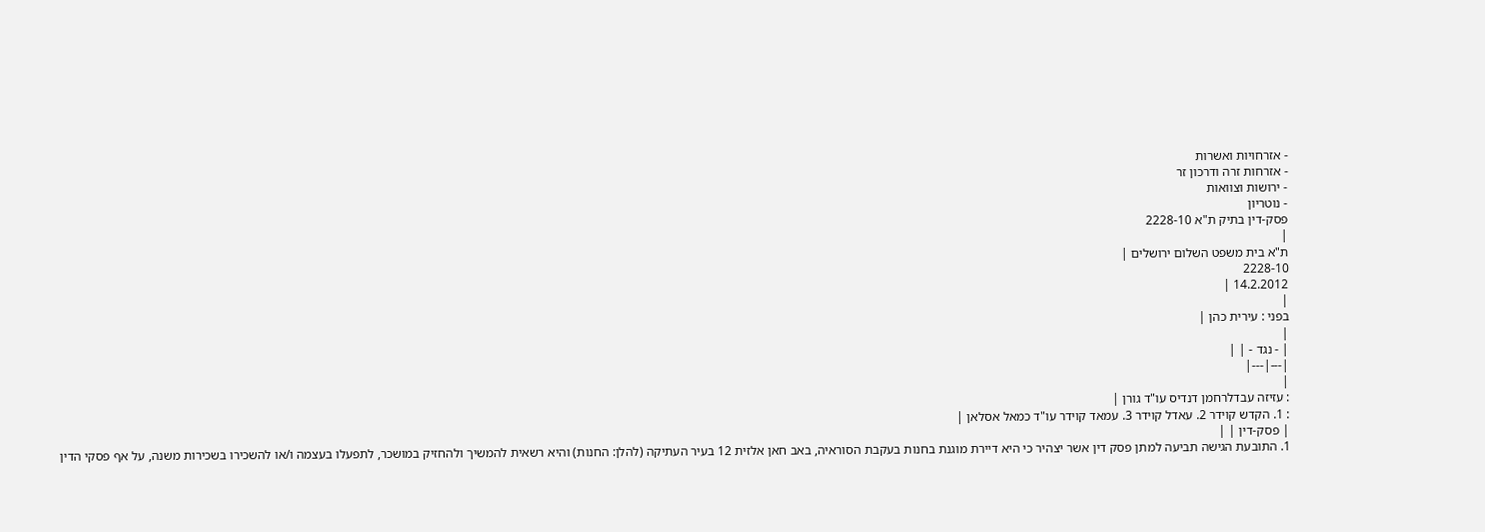- אזרחויות ואשרות
- אזרחות זרה ודרכון זר
- ירושות וצוואות
- נוטריון
פסק-דין בתיק ת"א 2228-10
|
ת"א בית משפט השלום ירושלים |
2228-10
14.2.2012 |
|
בפני : עירית כהן |
|
| - נגד - | |
|---|---|
|
: עזיזה עבדלרחמן דנדיס עו"ד גורן |
: 1. הקדש קוידר 2. עאדל קוידר 3. עמאד קוידר עו"ד כמאל אסלאן |
| פסק-דין | |
1. התובעת הגישה תביעה למתן פסק דין אשר יצהיר כי היא דיירת מוגנת בחנות בעקבת הסוראיה, באב חאן אלזית 12 בעיר העתיקה (להלן: החנות) והיא רשאית להמשיך ולהחזיק במושכר, לתפעלו בעצמה ו/או להשכירו בשכירות משנה, על אף פסקי הדין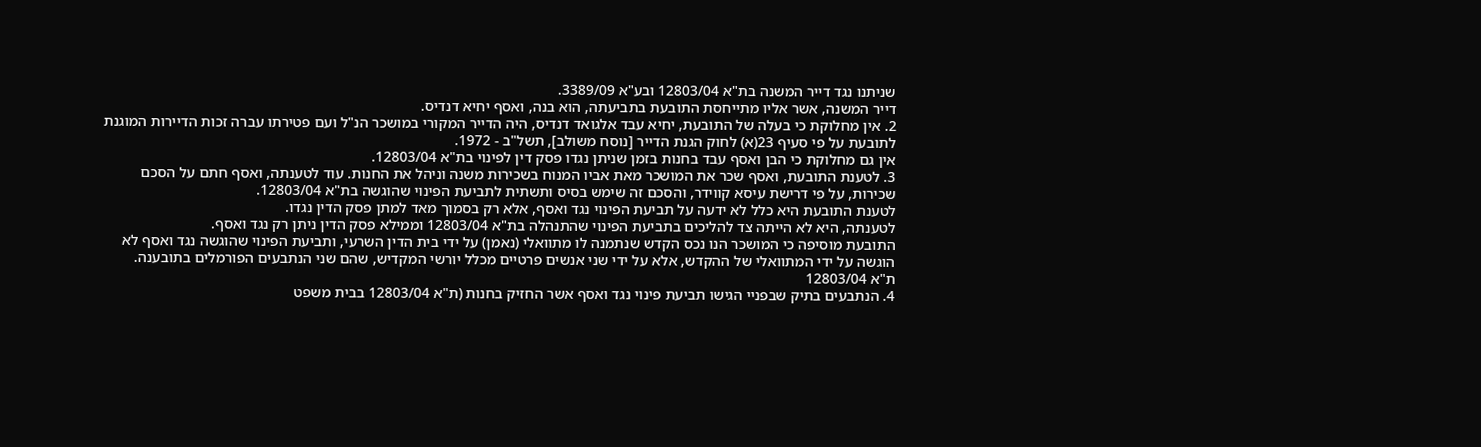שניתנו נגד דייר המשנה בת"א 12803/04 ובע"א 3389/09.
דייר המשנה, אשר אליו מתייחסת התובעת בתביעתה, הוא בנה, ואסף יחיא דנדיס.
2. אין מחלוקת כי בעלה של התובעת, יחיא עבד אלגואד דנדיס, היה הדייר המקורי במושכר הנ"ל ועם פטירתו עברה זכות הדיירות המוגנת לתובעת על פי סעיף 23(א) לחוק הגנת הדייר [נוסח משולב], תשל"ב - 1972.
אין גם מחלוקת כי הבן ואסף עבד בחנות בזמן שניתן נגדו פסק דין לפינוי בת"א 12803/04.
3. לטענת התובעת, ואסף שכר את המושכר מאת אביו המנוח בשכירות משנה וניהל את החנות. עוד לטענתה, ואסף חתם על הסכם שכירות, על פי דרישת עיסא קווידר, והסכם זה שימש בסיס ותשתית לתביעת הפינוי שהוגשה בת"א 12803/04.
לטענת התובעת היא כלל לא ידעה על תביעת הפינוי נגד ואסף, אלא רק בסמוך מאד למתן פסק הדין נגדו.
לטענתה, היא לא הייתה צד להליכים בתביעת הפינוי שהתנהלה בת"א 12803/04 וממילא פסק הדין ניתן רק נגד ואסף.
התובעת מוסיפה כי המושכר הנו נכס הקדש שנתמנה לו מתוואלי (נאמן) על ידי בית הדין השרעי, ותביעת הפינוי שהוגשה נגד ואסף לא הוגשה על ידי המתוואלי של ההקדש, אלא על ידי שני אנשים פרטיים מכלל יורשי המקדיש, שהם שני הנתבעים הפורמלים בתובענה.
ת"א 12803/04
4. הנתבעים בתיק שבפניי הגישו תביעת פינוי נגד ואסף אשר החזיק בחנות (ת"א 12803/04 בבית משפט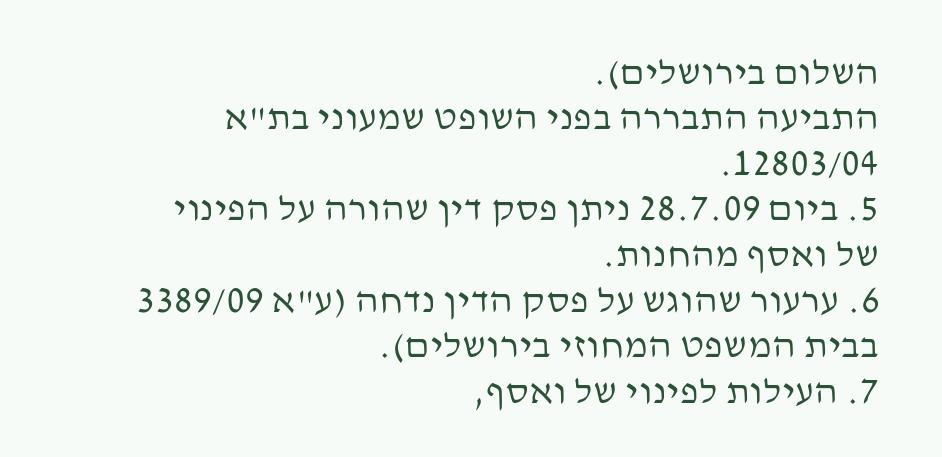השלום בירושלים).
התביעה התבררה בפני השופט שמעוני בת"א 12803/04.
5. ביום 28.7.09 ניתן פסק דין שהורה על הפינוי של ואסף מהחנות.
6. ערעור שהוגש על פסק הדין נדחה (ע"א 3389/09 בבית המשפט המחוזי בירושלים).
7. העילות לפינוי של ואסף,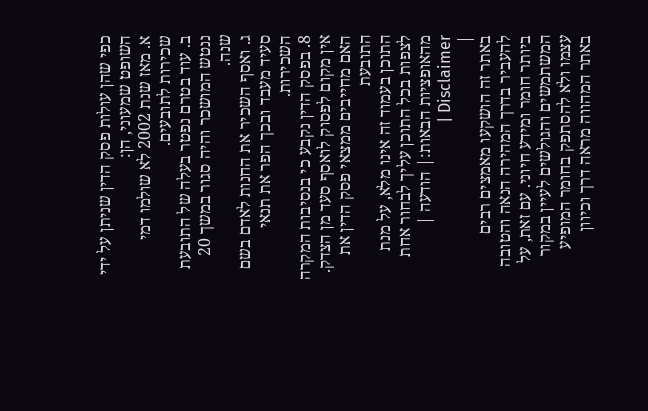כפי שהן עולות פסק הדין שניתן על ידי השופט שמעוני, הן:
א. מאז שנת 2002 לא שולמו דמי שכירות לתובעים.
ב. עוד בטרם נפטר בעלה של התובעת ננטש המושכר והיה סגור במשך 20 שנה.
ג. ואסף השכיר את החנות לאדם בשם סעיד מעבד ובכך הפר את תנאי השכירות.
8. בפסק הדין נקבע כי בנסיבות המקרה אין מקום לפסוק לואסף סעד מן הצדק.
האם מחייבים ממצאי פסק הדין את התובעת
התוכן בעמוד זה אינו מלא, על מנת לצפות בכל התוכן עליך לבחור אחת מהאופציות הבאות:| הודעה | Disclaimer |
|
באתר זה הושקעו מאמצים רבים להעביר בדרך המהירה הנאה והטובה ביותר חומר ומידע חיוני. עם זאת, על המשתמשים והגולשים לעיין במקור עצמו ולא להסתפק בחומר המופיע באתר המהווה מראה דרך וכיוון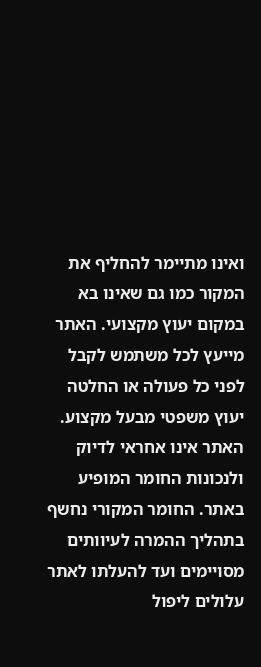ואינו מתיימר להחליף את המקור כמו גם שאינו בא במקום יעוץ מקצועי. האתר מייעץ לכל משתמש לקבל לפני כל פעולה או החלטה יעוץ משפטי מבעל מקצוע. האתר אינו אחראי לדיוק ולנכונות החומר המופיע באתר. החומר המקורי נחשף בתהליך ההמרה לעיוותים מסויימים ועד להעלתו לאתר עלולים ליפול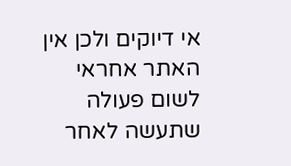אי דיוקים ולכן אין האתר אחראי לשום פעולה שתעשה לאחר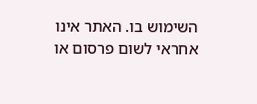השימוש בו. האתר אינו אחראי לשום פרסום או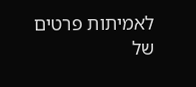לאמיתות פרטים של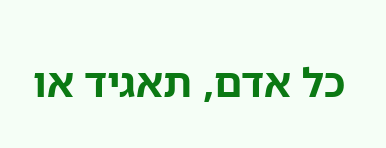כל אדם, תאגיד או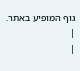גוף המופיע באתר. |
|